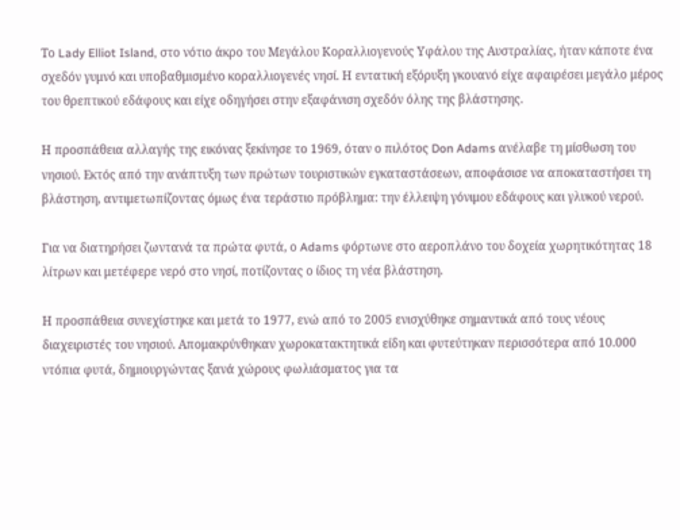Το Lady Elliot Island, στο νότιο άκρο του Μεγάλου Κοραλλιογενούς Υφάλου της Αυστραλίας, ήταν κάποτε ένα σχεδόν γυμνό και υποβαθμισμένο κοραλλιογενές νησί. Η εντατική εξόρυξη γκουανό είχε αφαιρέσει μεγάλο μέρος του θρεπτικού εδάφους και είχε οδηγήσει στην εξαφάνιση σχεδόν όλης της βλάστησης.

Η προσπάθεια αλλαγής της εικόνας ξεκίνησε το 1969, όταν ο πιλότος Don Adams ανέλαβε τη μίσθωση του νησιού. Εκτός από την ανάπτυξη των πρώτων τουριστικών εγκαταστάσεων, αποφάσισε να αποκαταστήσει τη βλάστηση, αντιμετωπίζοντας όμως ένα τεράστιο πρόβλημα: την έλλειψη γόνιμου εδάφους και γλυκού νερού.

Για να διατηρήσει ζωντανά τα πρώτα φυτά, ο Adams φόρτωνε στο αεροπλάνο του δοχεία χωρητικότητας 18 λίτρων και μετέφερε νερό στο νησί, ποτίζοντας ο ίδιος τη νέα βλάστηση.

Η προσπάθεια συνεχίστηκε και μετά το 1977, ενώ από το 2005 ενισχύθηκε σημαντικά από τους νέους διαχειριστές του νησιού. Απομακρύνθηκαν χωροκατακτητικά είδη και φυτεύτηκαν περισσότερα από 10.000 ντόπια φυτά, δημιουργώντας ξανά χώρους φωλιάσματος για τα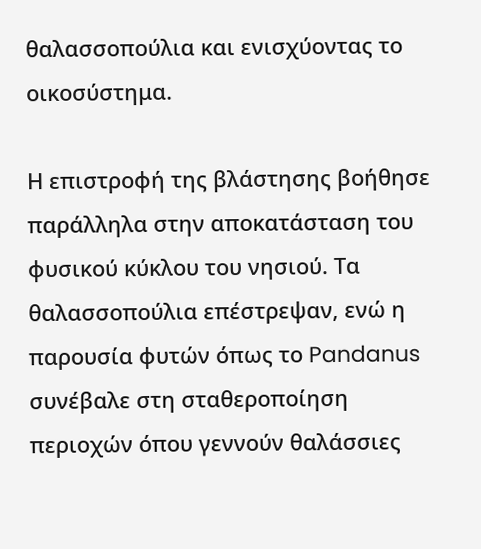θαλασσοπούλια και ενισχύοντας το οικοσύστημα.

Η επιστροφή της βλάστησης βοήθησε παράλληλα στην αποκατάσταση του φυσικού κύκλου του νησιού. Τα θαλασσοπούλια επέστρεψαν, ενώ η παρουσία φυτών όπως το Pandanus συνέβαλε στη σταθεροποίηση περιοχών όπου γεννούν θαλάσσιες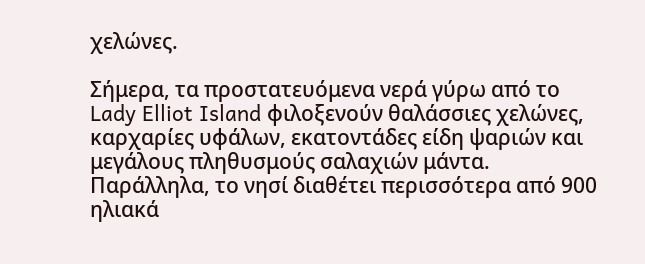χελώνες.

Σήμερα, τα προστατευόμενα νερά γύρω από το Lady Elliot Island φιλοξενούν θαλάσσιες χελώνες, καρχαρίες υφάλων, εκατοντάδες είδη ψαριών και μεγάλους πληθυσμούς σαλαχιών μάντα. Παράλληλα, το νησί διαθέτει περισσότερα από 900 ηλιακά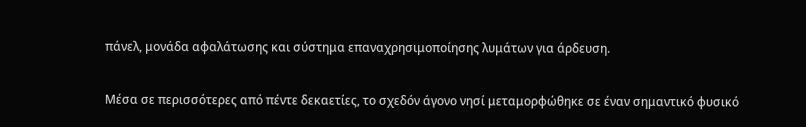πάνελ, μονάδα αφαλάτωσης και σύστημα επαναχρησιμοποίησης λυμάτων για άρδευση.

Μέσα σε περισσότερες από πέντε δεκαετίες, το σχεδόν άγονο νησί μεταμορφώθηκε σε έναν σημαντικό φυσικό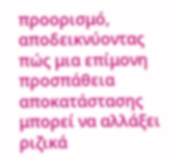προορισμό, αποδεικνύοντας πώς μια επίμονη προσπάθεια αποκατάστασης μπορεί να αλλάξει ριζικά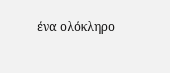ένα ολόκληρο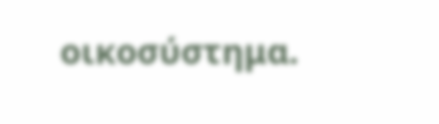οικοσύστημα.